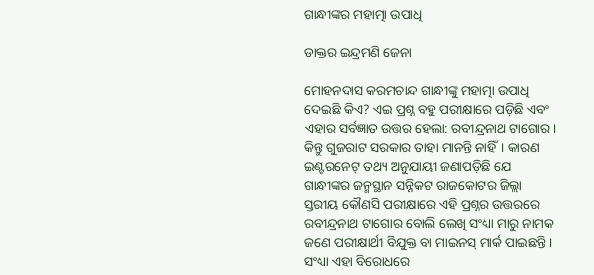ଗାନ୍ଧୀଙ୍କର ମହାତ୍ମା ଉପାଧି

ଡାକ୍ତର ଇନ୍ଦ୍ରମଣି ଜେନା

ମୋହନଦାସ କରମଚାନ୍ଦ ଗାନ୍ଧୀଙ୍କୁ ମହାତ୍ମା ଉପାଧି ଦେଇଛି କିଏ? ଏଇ ପ୍ରଶ୍ନ ବହୁ ପରୀକ୍ଷାରେ ପଡ଼ିଛି ଏବଂ ଏହାର ସର୍ବଜ୍ଞାତ ଉତ୍ତର ହେଲା: ରବୀନ୍ଦ୍ରନାଥ ଟାଗୋର। କିନ୍ତୁ ଗୁଜରାଟ ସରକାର ତାହା ମାନନ୍ତି ନାହିଁ। କାରଣ ଇଣ୍ଟରନେଟ୍ ତଥ୍ୟ ଅନୁଯାୟୀ ଜଣାପଡ଼ିଛି ଯେ ଗାନ୍ଧୀଙ୍କର ଜନ୍ମସ୍ଥାନ ସନ୍ନିକଟ ରାଜକୋଟର ଜିଲ୍ଲା ସ୍ତରୀୟ କୌଣସି ପରୀକ୍ଷାରେ ଏହି ପ୍ରଶ୍ନର ଉତ୍ତରରେ ରବୀନ୍ଦ୍ରନାଥ ଟାଗୋର ବୋଲି ଲେଖି ସଂଧ୍ୟା ମାରୁ ନାମକ ଜଣେ ପରୀକ୍ଷାର୍ଥୀ ବିଯୁକ୍ତ ବା ମାଇନସ୍ ମାର୍କ ପାଇଛନ୍ତି। ସଂଧ୍ୟା ଏହା ବିରୋଧରେ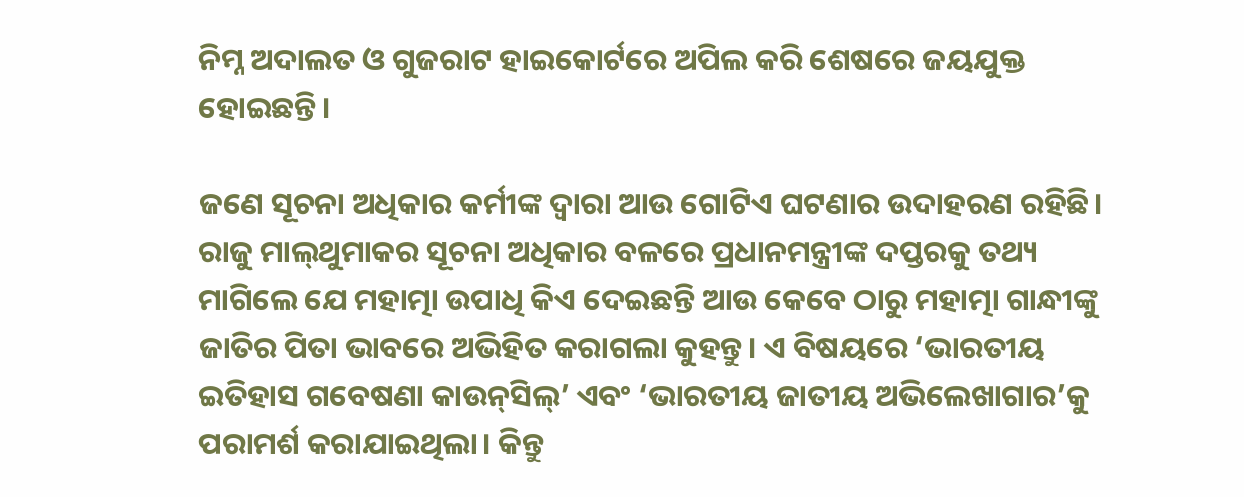ନିମ୍ନ ଅଦାଲତ ଓ ଗୁଜରାଟ ହାଇକୋର୍ଟରେ ଅପିଲ କରି ଶେଷରେ ଜୟଯୁକ୍ତ ହୋଇଛନ୍ତି।

ଜଣେ ସୂଚନା ଅଧିକାର କର୍ମୀଙ୍କ ଦ୍ବାରା ଆଉ ଗୋଟିଏ ଘଟଣାର ଉଦାହରଣ ରହିଛି। ରାଜୁ ମାଲ୍‌ଥୁମାକର ସୂଚନା ଅଧିକାର ବଳରେ ପ୍ରଧାନମନ୍ତ୍ରୀଙ୍କ ଦପ୍ତରକୁ ତଥ୍ୟ ମାଗିଲେ ଯେ ମହାତ୍ମା ଉପାଧି କିଏ ଦେଇଛନ୍ତି ଆଉ କେବେ ଠାରୁ ମହାତ୍ମା ଗାନ୍ଧୀଙ୍କୁ ଜାତିର ପିତା ଭାବରେ ଅଭିହିତ କରାଗଲା କୁହନ୍ତୁ। ଏ ବିଷୟରେ ‘ଭାରତୀୟ ଇତିହାସ ଗବେଷଣା କାଉନ୍‌ସିଲ୍’ ଏବଂ ‘ଭାରତୀୟ ଜାତୀୟ ଅଭିଲେଖାଗାର’କୁ ପରାମର୍ଶ କରାଯାଇଥିଲା। କିନ୍ତୁ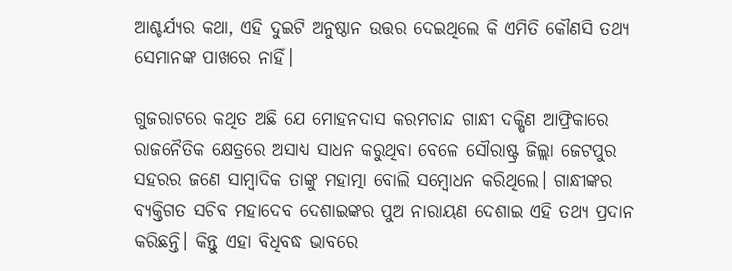ଆଶ୍ଚର୍ଯ୍ୟର କଥା, ଏହି ଦୁଇଟି ଅନୁଷ୍ଠାନ ଉତ୍ତର ଦେଇଥିଲେ କି ଏମିତି କୌଣସି ତଥ୍ୟ ସେମାନଙ୍କ ପାଖରେ ନାହିଁ।

ଗୁଜରାଟରେ କଥିତ ଅଛି ଯେ ମୋହନଦାସ କରମଚାନ୍ଦ ଗାନ୍ଧୀ ଦକ୍ଷିଣ ଆଫ୍ରିକାରେ ରାଜନୈତିକ କ୍ଷେତ୍ରରେ ଅସାଧ୍ୟ ସାଧନ କରୁଥିବା ବେଳେ ସୌରାଷ୍ଟ୍ର ଜିଲ୍ଲା ଜେଟପୁର ସହରର ଜଣେ ସାମ୍ବାଦିକ ତାଙ୍କୁ ମହାତ୍ମା ବୋଲି ସମ୍ବୋଧନ କରିଥିଲେ। ଗାନ୍ଧୀଙ୍କର ବ୍ୟକ୍ତିଗତ ସଚିବ ମହାଦେବ ଦେଶାଇଙ୍କର ପୁଅ ନାରାୟଣ ଦେଶାଇ ଏହି ତଥ୍ୟ ପ୍ରଦାନ କରିଛନ୍ତି। କିନ୍ତୁ ଏହା ବିଧିବଦ୍ଧ ଭାବରେ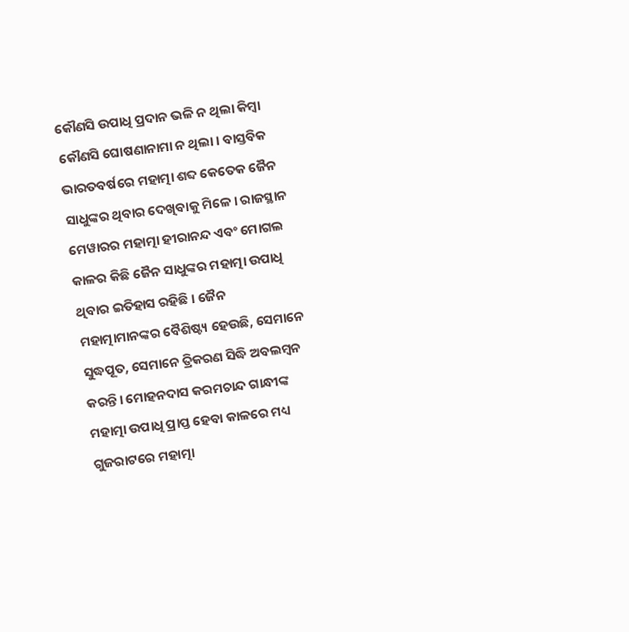କୌଣସି ଉପାଧି ପ୍ରଦାନ ଭଳି ନ ଥିଲା କିମ୍ବା କୌଣସି ଘୋଷଣାନାମା ନ ଥିଲା। ବାସ୍ତବିକ ଭାରତବର୍ଷରେ ମହାତ୍ମା ଶବ୍ଦ କେତେକ ଜୈନ ସାଧୁଙ୍କର ଥିବାର ଦେଖିବାକୁ ମିଳେ। ରାଜସ୍ଥାନ ମେୱାରର ମହାତ୍ମା ହୀରାନନ୍ଦ ଏବଂ ମୋଗଲ କାଳର କିଛି ଜୈନ ସାଧୁଙ୍କର ମହାତ୍ମା ଉପାଧି ଥିବାର ଇତିହାସ ରହିଛି। ଜୈନ ମହାତ୍ମାମାନଙ୍କର ବୈଶିଷ୍ଟ୍ୟ ହେଉଛି, ସେମାନେ ସୁଦ୍ଧପୂତ, ସେମାନେ ତ୍ରିକରଣ ସିଦ୍ଧି ଅବଲମ୍ବନ କରନ୍ତି। ମୋହନଦାସ କରମଚାନ୍ଦ ଗାନ୍ଧୀଙ୍କ ମହାତ୍ମା ଉପାଧି ପ୍ରାପ୍ତ ହେବା କାଳରେ ମଧ୍ୟ ଗୁଜରାଟରେ ମହାତ୍ମା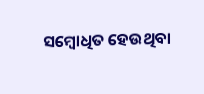ସମ୍ବୋଧିତ ହେଉଥିବା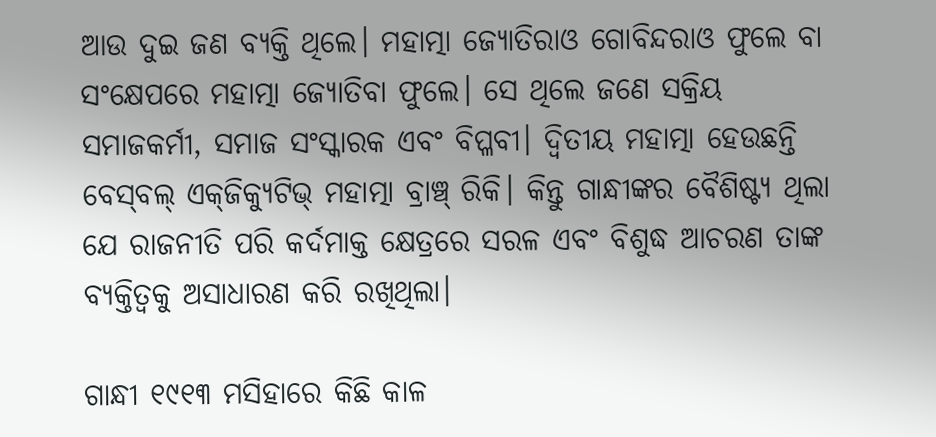ଆଉ ଦୁଇ ଜଣ ବ୍ୟକ୍ତି ଥିଲେ। ମହାତ୍ମା ଜ୍ୟୋତିରାଓ ଗୋବିନ୍ଦରାଓ ଫୁଲେ ବା ସଂକ୍ଷେପରେ ମହାତ୍ମା ଜ୍ୟୋତିବା ଫୁଲେ। ସେ ଥିଲେ ଜଣେ ସକ୍ରିୟ ସମାଜକର୍ମୀ, ସମାଜ ସଂସ୍କାରକ ଏବଂ ବିପ୍ଳବୀ। ଦ୍ୱିତୀୟ ମହାତ୍ମା ହେଉଛନ୍ତି ବେସ୍‌ବଲ୍ ଏକ୍‌ଜିକ୍ୟୁଟିଭ୍‌ ମହାତ୍ମା ବ୍ରାଞ୍ଚ୍ ରିକି। କିନ୍ତୁ ଗାନ୍ଧୀଙ୍କର ବୈଶିଷ୍ଟ୍ୟ ଥିଲା ଯେ ରାଜନୀତି ପରି କର୍ଦମାକ୍ତ କ୍ଷେତ୍ରରେ ସରଳ ଏବଂ ବିଶୁଦ୍ଧ ଆଚରଣ ତାଙ୍କ ବ୍ୟକ୍ତିତ୍ୱକୁ ଅସାଧାରଣ କରି ରଖିଥିଲା।

ଗାନ୍ଧୀ ୧୯୧୩ ମସିହାରେ କିଛି କାଳ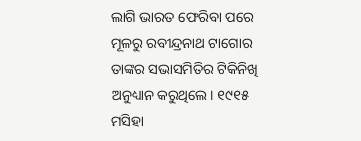ଲାଗି ଭାରତ ଫେରିବା ପରେ ମୂଳରୁ ରବୀନ୍ଦ୍ରନାଥ ଟାଗୋର ତାଙ୍କର ସଭାସମିତିର ଟିକିନିଖି ଅନୁଧ୍ୟାନ କରୁଥିଲେ। ୧୯୧୫ ମସିହା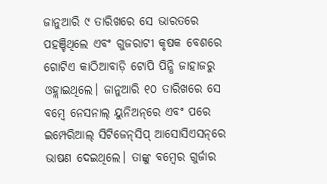ଜାନୁଆରି ୯ ତାରିଖରେ ସେ ଭାରତରେ ପହଞ୍ଚିଥିଲେ ଏବଂ ଗୁଜରାଟୀ କୃଷକ ବେଶରେ ଗୋଟିଏ କାଠିଆବାଡ଼ି ଟୋପି ପିନ୍ଧି ଜାହାଜରୁ ଓହ୍ଲାଇଥିଲେ। ଜାନୁଆରି ୧୦ ତାରିଖରେ ସେ ବମ୍ବେ ନେସନାଲ୍ ୟୁନିଅନ୍‌ରେ ଏବଂ ପରେ ଇମ୍ପେରିଆଲ୍ ସିଟିଜେନ୍‌ସିପ୍ ଆସୋସିଏସନ୍‌ରେ ଭାଷଣ ଦେଇଥିଲେ। ତାଙ୍କୁ ବମ୍ବେର ଗୁର୍ଜାର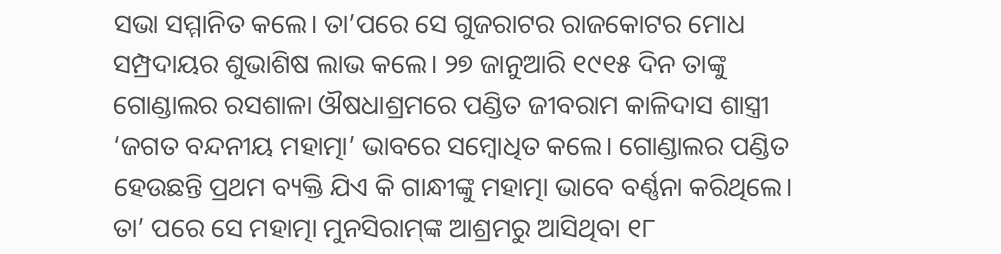ସଭା ସମ୍ମାନିତ କଲେ। ତା’ପରେ ସେ ଗୁଜରାଟର ରାଜକୋଟର ମୋଧ ସମ୍ପ୍ରଦାୟର ଶୁଭାଶିଷ ଲାଭ କଲେ। ୨୭ ଜାନୁଆରି ୧୯୧୫ ଦିନ ତାଙ୍କୁ ଗୋଣ୍ଡାଲର ରସଶାଳା ଔଷଧାଶ୍ରମରେ ପଣ୍ଡିତ ଜୀବରାମ କାଳିଦାସ ଶାସ୍ତ୍ରୀ ‘ଜଗତ ବନ୍ଦନୀୟ ମହାତ୍ମା’ ଭାବରେ ସମ୍ବୋଧିତ କଲେ। ଗୋଣ୍ଡାଲର ପଣ୍ଡିତ ହେଉଛନ୍ତି ପ୍ରଥମ ବ୍ୟକ୍ତି ଯିଏ କି ଗାନ୍ଧୀଙ୍କୁ ମହାତ୍ମା ଭାବେ ବର୍ଣ୍ଣନା କରିଥିଲେ। ତା’ ପରେ ସେ ମହାତ୍ମା ମୁନସିରାମ୍‌ଙ୍କ ଆଶ୍ରମରୁ ଆସିଥିବା ୧୮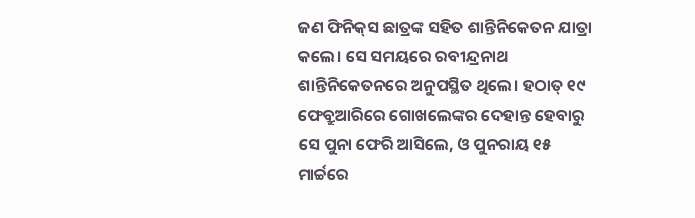ଜଣ ଫିନିକ୍‌ସ ଛାତ୍ରଙ୍କ ସହିତ ଶାନ୍ତିନିକେତନ ଯାତ୍ରା କଲେ। ସେ ସମୟରେ ରବୀନ୍ଦ୍ରନାଥ ଶାନ୍ତିନିକେତନରେ ଅନୁପସ୍ଥିତ ଥିଲେ। ହଠାତ୍ ୧୯ ଫେବ୍ରୁଆରିରେ ଗୋଖଲେଙ୍କର ଦେହାନ୍ତ ହେବାରୁ ସେ ପୁନା ଫେରି ଆସିଲେ, ଓ ପୁନରାୟ ୧୫ ମାର୍ଚ୍ଚରେ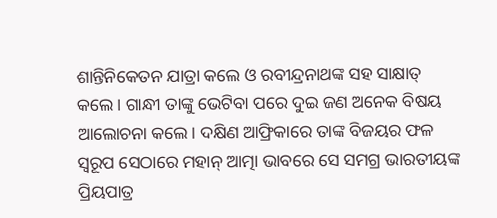ଶାନ୍ତିନିକେତନ ଯାତ୍ରା କଲେ ଓ ରବୀନ୍ଦ୍ରନାଥଙ୍କ ସହ ସାକ୍ଷାତ୍‌ କଲେ। ଗାନ୍ଧୀ ତାଙ୍କୁ ଭେଟିବା ପରେ ଦୁଇ ଜଣ ଅନେକ ବିଷୟ ଆଲୋଚନା କଲେ। ଦକ୍ଷିଣ ଆଫ୍ରିକାରେ ତାଙ୍କ ବିଜୟର ଫଳ ସ୍ୱରୂପ ସେଠାରେ ମହାନ୍ ଆତ୍ମା ଭାବରେ ସେ ସମଗ୍ର ଭାରତୀୟଙ୍କ ପ୍ରିୟପାତ୍ର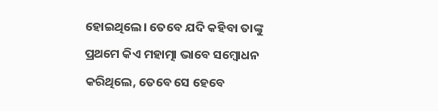ହୋଇଥିଲେ। ତେବେ ଯଦି କହିବା ତାଙ୍କୁ ପ୍ରଥମେ କିଏ ମହାତ୍ମା ଭାବେ ସମ୍ବୋଧନ କରିଥିଲେ, ତେବେ ସେ ହେବେ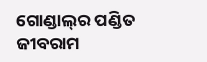ଗୋଣ୍ଡାଲ୍‌ର ପଣ୍ଡିତ ଜୀବରାମ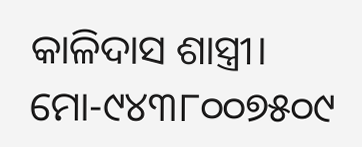କାଳିଦାସ ଶାସ୍ତ୍ରୀ।
ମୋ-୯୪୩୮୦୦୭୫୦୯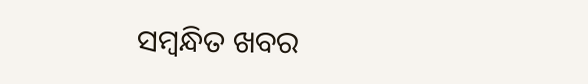ସମ୍ବନ୍ଧିତ ଖବର